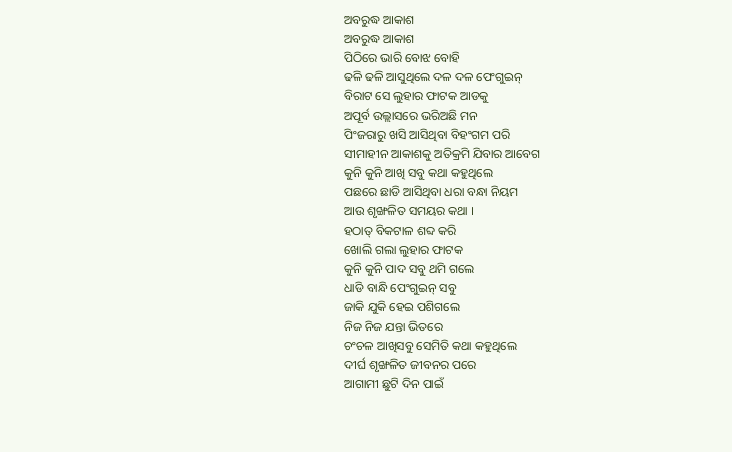ଅବରୁଦ୍ଧ ଆକାଶ
ଅବରୁଦ୍ଧ ଆକାଶ
ପିଠିରେ ଭାରି ବୋଝ ବୋହି
ଢଳି ଢଳି ଆସୁଥିଲେ ଦଳ ଦଳ ପେଂଗୁଇନ୍
ବିରାଟ ସେ ଲୁହାର ଫାଟକ ଆଡକୁ
ଅପୂର୍ବ ଉଲ୍ଲାସରେ ଭରିଅଛି ମନ
ପିଂଜରାରୁ ଖସି ଆସିଥିବା ବିହଂଗମ ପରି
ସୀମାହୀନ ଆକାଶକୁ ଅତିକ୍ରମି ଯିବାର ଆବେଗ
କୁନି କୁନି ଆଖି ସବୁ କଥା କହୁଥିଲେ
ପଛରେ ଛାଡି ଆସିଥିବା ଧରା ବନ୍ଧା ନିୟମ
ଆଉ ଶୃଙ୍ଖଳିତ ସମୟର କଥା ।
ହଠାତ୍ ବିକଟାଳ ଶବ୍ଦ କରି
ଖୋଲି ଗଲା ଲୁହାର ଫାଟକ
କୁନି କୁନି ପାଦ ସବୁ ଥମି ଗଲେ
ଧାଡି ବାନ୍ଧି ପେଂଗୁଇନ୍ ସବୁ
ଜାକି ଯୁକି ହେଇ ପଶିଗଲେ
ନିଜ ନିଜ ଯନ୍ତା ଭିତରେ
ଚଂଚଳ ଆଖିସବୁ ସେମିତି କଥା କହୁଥିଲେ
ଦୀର୍ଘ ଶୃଙ୍ଖଳିତ ଜୀବନର ପରେ
ଆଗାମୀ ଛୁଟି ଦିନ ପାଇଁ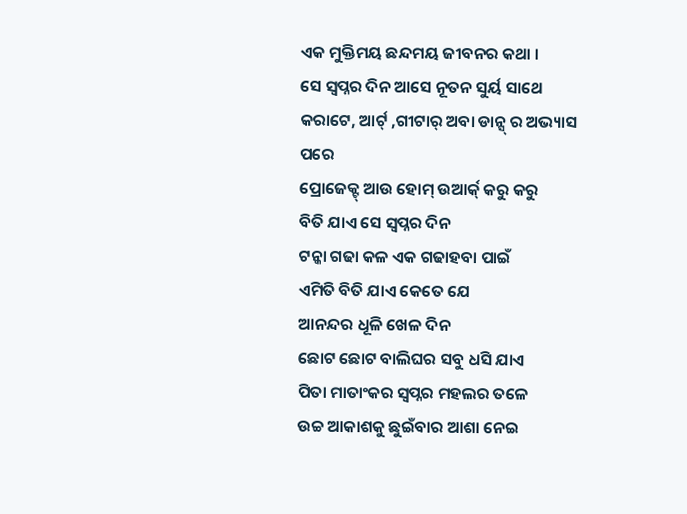ଏକ ମୁକ୍ତିମୟ ଛନ୍ଦମୟ ଜୀବନର କଥା ।
ସେ ସ୍ବପ୍ନର ଦିନ ଆସେ ନୂତନ ସୁର୍ୟ ସାଥେ
କରାଟେ, ଆର୍ଟ୍ ,ଗୀଟାର୍ ଅବା ଡାନ୍ସ୍ ର ଅଭ୍ୟାସ ପରେ
ପ୍ରୋଜେକ୍ଟ୍ ଆଉ ହୋମ୍ ଉଆର୍କ୍ କରୁ କରୁ
ବିତି ଯାଏ ସେ ସ୍ବପ୍ନର ଦିନ
ଟନ୍କା ଗଢା କଳ ଏକ ଗଢାହବା ପାଇଁ
ଏମିତି ବିତି ଯାଏ କେତେ ଯେ
ଆନନ୍ଦର ଧୂଳି ଖେଳ ଦିନ
ଛୋଟ ଛୋଟ ବାଲିଘର ସବୁ ଧସି ଯାଏ
ପିତା ମାତାଂକର ସ୍ବପ୍ନର ମହଲର ତଳେ
ଉଚ୍ଚ ଆକାଶକୁ ଛୁଇଁବାର ଆଶା ନେଇ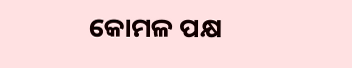କୋମଳ ପକ୍ଷ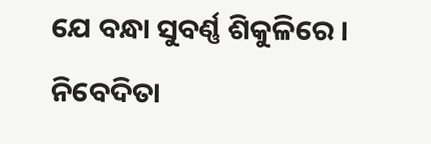ଯେ ବନ୍ଧା ସୁବର୍ଣ୍ଣ ଶିକୁଳିରେ ।
ନିବେଦିତା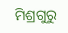ମିଶ୍ରଗୁରୁ